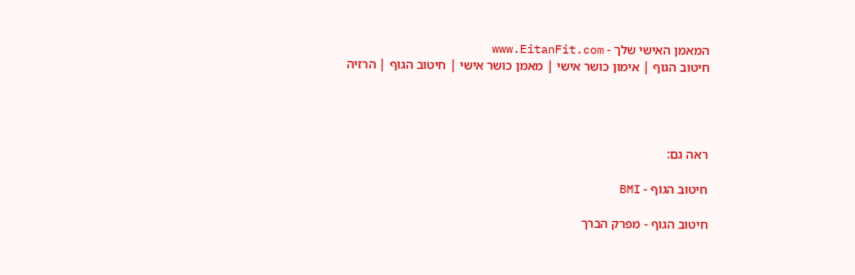המאמן האישי שלך - www.EitanFit.com
חיטוב הגוף | אימון כושר אישי | מאמן כושר אישי | חיטוב הגוף | הרזיה




ראה גם:

חיטוב הגוף - BMI

חיטוב הגוף - מפרק הברך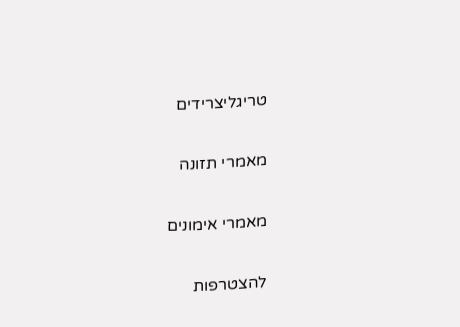טריגליצרידים

מאמרי תזונה

מאמרי אימונים

להצטרפות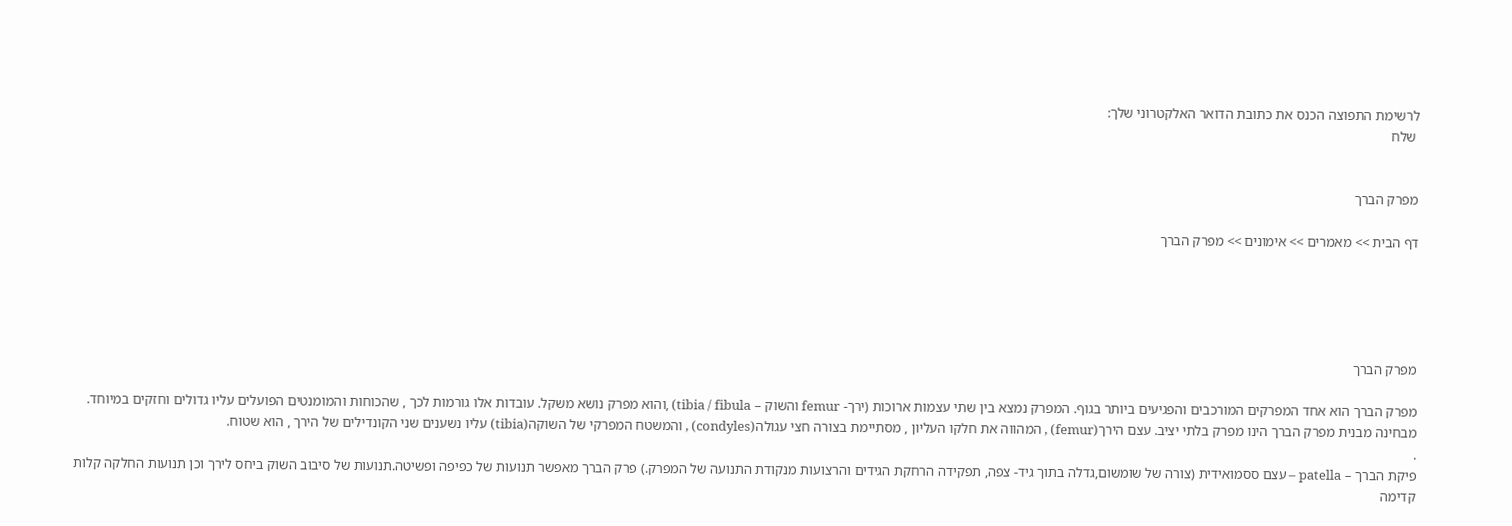לרשימת התפוצה הכנס את כתובת הדואר האלקטרוני שלך:
 שלח


מפרק הברך

דף הבית >> מאמרים >> אימונים >> מפרק הברך





מפרק הברך

מפרק הברך הוא אחד המפרקים המורכבים והפגיעים ביותר בגוף. המפרק נמצא בין שתי עצמות ארוכות (ירך- femur והשוק – tibia / fibula) ,והוא מפרק נושא משקל. עובדות אלו גורמות לכך , שהכוחות והמומנטים הפועלים עליו גדולים וחזקים במיוחד. מבחינה מבנית מפרק הברך הינו מפרק בלתי יציב. עצם הירך(femur) , המהווה את חלקו העליון , מסתיימת בצורה חצי עגולה(condyles) , והמשטח המפרקי של השוקה(tibia) עליו נשענים שני הקונדילים של הירך , הוא שטוח.
.
פיקת הברך – patella – עצם ססמואידית (צורה של שומשום,גדלה בתוך גיד- צפה, תפקידה הרחקת הגידים והרצועות מנקודת התנועה של המפרק.) פרק הברך מאפשר תנועות של כפיפה ופשיטה.תנועות של סיבוב השוק ביחס לירך וכן תנועות החלקה קלות קדימה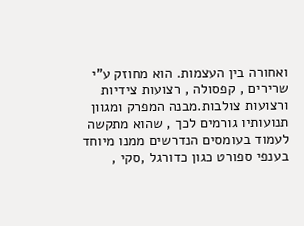ואחורה בין העצמות. הוא מחוזק ע"י שרירים , קפסולה , רצועות צידיות ורצועות צולבות.מבנה המפרק ומגוון תנועותיו גורמים לכך , שהוא מתקשה לעמוד בעומסים הנדרשים ממנו מיוחד בענפי ספורט כגון כדורגל ,סקי ,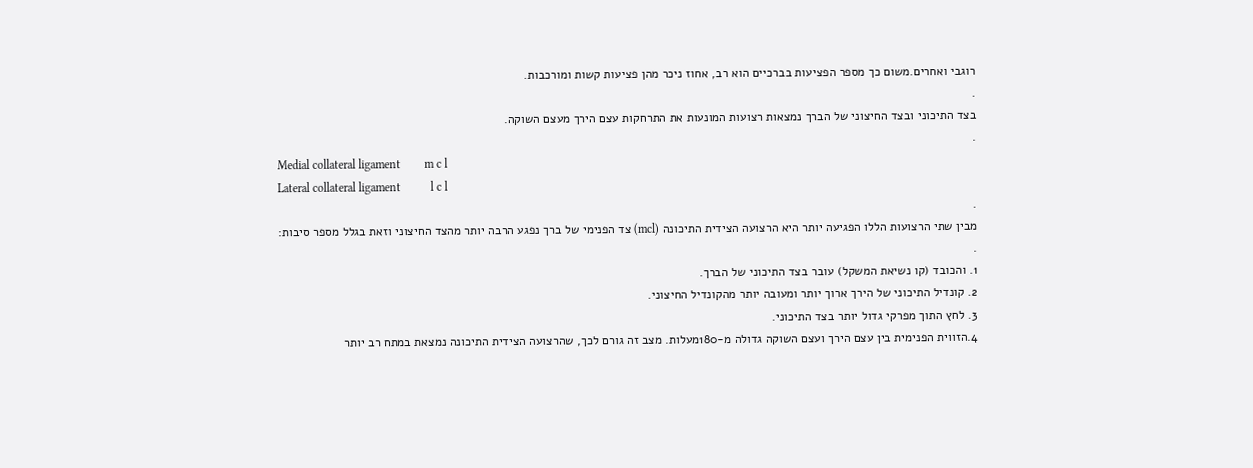רוגבי ואחרים.משום כך מספר הפציעות בברכיים הוא רב, אחוז ניכר מהן פציעות קשות ומורכבות.
.
בצד התיכוני ובצד החיצוני של הברך נמצאות רצועות המונעות את התרחקות עצם הירך מעצם השוקה.
.
Medial collateral ligament        m c l
Lateral collateral ligament          l c l
.
מבין שתי הרצועות הללו הפגיעה יותר היא הרצועה הצידית התיכונה (mcl) צד הפנימי של ברך נפגע הרבה יותר מהצד החיצוני וזאת בגלל מספר סיבות:
.
1. והכובד (קו נשיאת המשקל) עובר בצד התיכוני של הברך.
2. קונדיל התיכוני של הירך ארוך יותר ומעובה יותר מהקונדיל החיצוני.
3. לחץ התוך מפרקי גדול יותר בצד התיכוני.
4.הזווית הפנימית בין עצם הירך ועצם השוקה גדולה מ-180מעלות. מצב זה גורם לכך, שהרצועה הצידית התיכונה נמצאת במתח רב יותר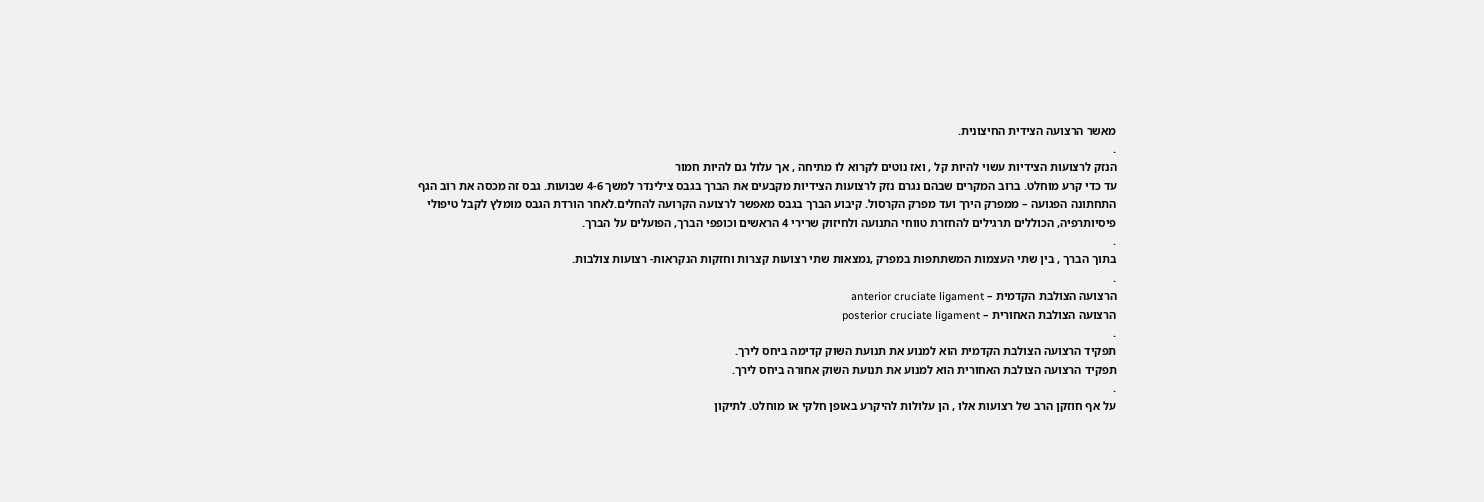מאשר הרצועה הצידית החיצונית.
.
הנזק לרצועות הצידיות עשוי להיות קל , ואז נוטים לקרוא לו מתיחה , אך עלול גם להיות חמור
עד כדי קרע מוחלט. ברוב המקרים שבהם נגרם נזק לרצועות הצידיות מקבעים את הברך בגבס צילינדר למשך 4-6 שבועות. גבס זה מכסה את רוב הגף התחתונה הפגועה – ממפרק הירך ועד מפרק הקרסול. קיבוע הברך בגבס מאפשר לרצועה הקרועה להחלים.לאחר הורדת הגבס מומלץ לקבל טיפולי פיסיותרפיה, הכוללים תרגילים להחזרת טווחי התנועה ולחיזוק שרירי 4 הראשים וכופפי הברך, הפועלים על הברך.
.
בתוך הברך , בין שתי העצמות המשתתפות במפרק ,נמצאות שתי רצועות קצרות וחזקות הנקראות- רצועות צולבות.
.
הרצועה הצולבת הקדמית – anterior cruciate ligament
הרצועה הצולבת האחורית – posterior cruciate ligament
.
תפקיד הרצועה הצולבת הקדמית הוא למנוע את תנועת השוק קדימה ביחס לירך.
תפקיד הרצועה הצולבת האחורית הוא למנוע את תנועת השוק אחורה ביחס לירך.
.
על אף חוזקן הרב של רצועות אלו , הן עלולות להיקרע באופן חלקי או מוחלט. לתיקון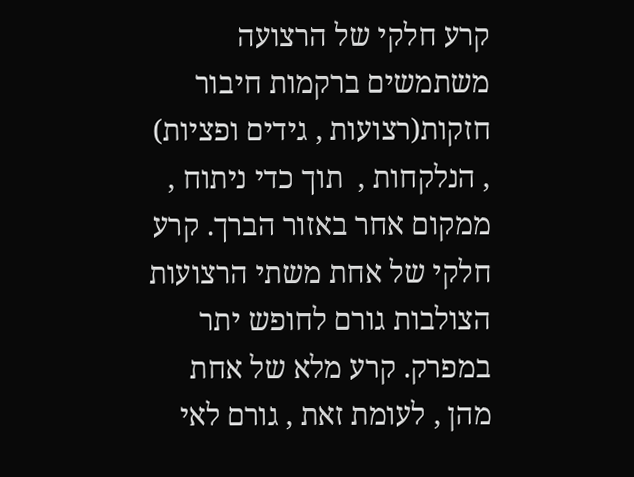קרע חלקי של הרצועה משתמשים ברקמות חיבור חזקות(רצועות , גידים ופציות) , הנלקחות ,  תוך כדי ניתוח , ממקום אחר באזור הברך. קרע חלקי של אחת משתי הרצועות הצולבות גורם לחופש יתר במפרק. קרע מלא של אחת מהן , לעומת זאת , גורם לאי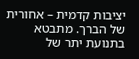יציבות קדמית – אחורית של הברך. מתבטא בתנועת יתר של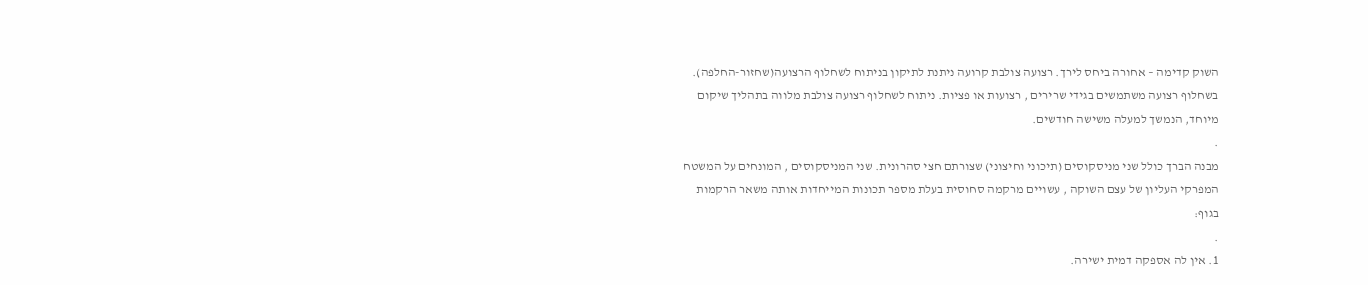השוק קדימה – אחורה ביחס לירך. רצועה צולבת קרועה ניתנת לתיקון בניתוח לשחלוף הרצועה(שחזור-החלפה). בשחלוף רצועה משתמשים בגידי שרירים , רצועות או פציות. ניתוח לשחלוף רצועה צולבת מלווה בתהליך שיקום מיוחד, הנמשך למעלה משישה חודשים.
.
מבנה הברך כולל שני מניסקוסים (תיכוני וחיצוני) שצורתם חצי סהרונית. שני המניסקוסים , המונחים על המשטח המפרקי העליון של עצם השוקה , עשויים מרקמה סחוסית בעלת מספר תכונות המייחדות אותה משאר הרקמות בגוף:
.
1. אין לה אספקה דמית ישירה.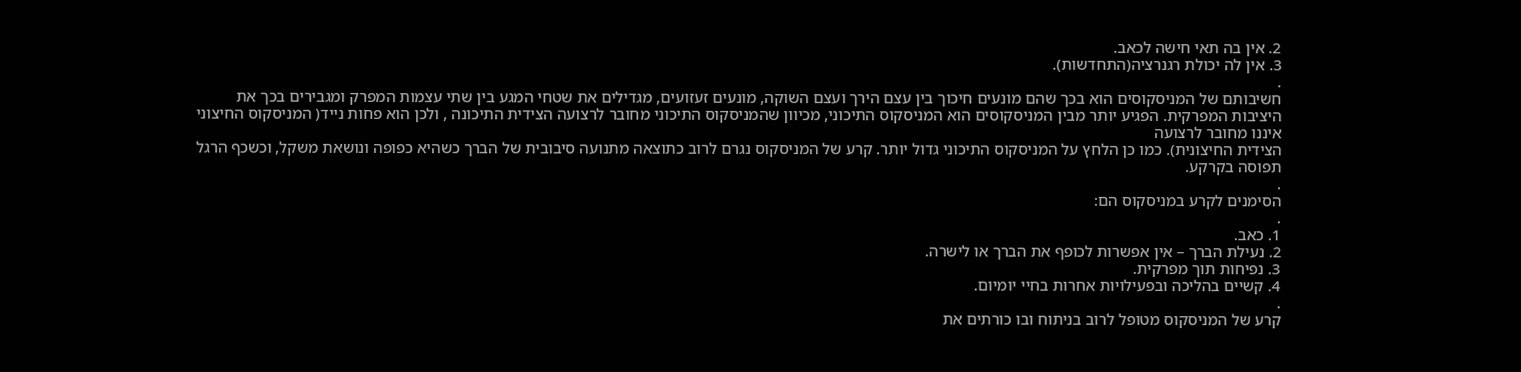2. אין בה תאי חישה לכאב.
3. אין לה יכולת רגנרציה(התחדשות).
.
חשיבותם של המניסקוסים הוא בכך שהם מונעים חיכוך בין עצם הירך ועצם השוקה, מונעים זעזועים, מגדילים את שטחי המגע בין שתי עצמות המפרק ומגבירים בכך את היציבות המפרקית. הפגיע יותר מבין המניסקוסים הוא המניסקוס התיכוני, מכיוון שהמניסקוס התיכוני מחובר לרצועה הצידית התיכונה , ולכן הוא פחות נייד( המניסקוס החיצוני איננו מחובר לרצועה
הצידית החיצונית). כמו כן הלחץ על המניסקוס התיכוני גדול יותר. קרע של המניסקוס נגרם לרוב כתוצאה מתנועה סיבובית של הברך כשהיא כפופה ונושאת משקל, וכשכף הרגל תפוסה בקרקע.
.
הסימנים לקרע במניסקוס הם:
.
1. כאב.
2. נעילת הברך – אין אפשרות לכופף את הברך או לישרה.
3. נפיחות תוך מפרקית.
4. קשיים בהליכה ובפעילויות אחרות בחיי יומיום.
.
קרע של המניסקוס מטופל לרוב בניתוח ובו כורתים את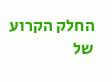החלק הקרוע של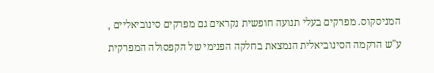המניסקוס. מפרקים בעלי תנועה חופשית נקראים גם מפרקים סינוביאליים , ע"ש הרקמה הסינוביאלית הנמצאת בחלקה הפנימי של הקפסולה המפרקית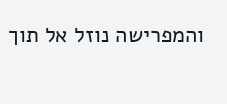והמפרישה נוזל אל תוך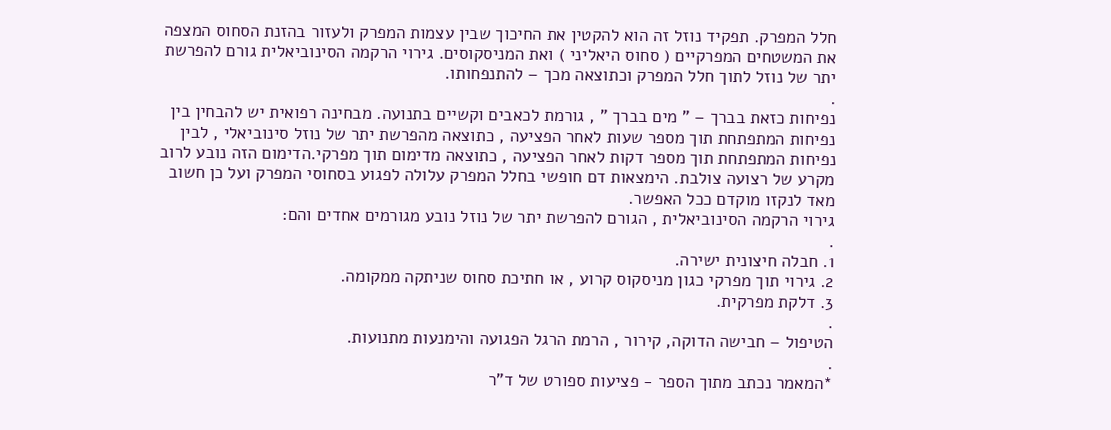חלל המפרק. תפקיד נוזל זה הוא להקטין את החיכוך שבין עצמות המפרק ולעזור בהזנת הסחוס המצפה את המשטחים המפרקיים ( סחוס היאליני ) ואת המניסקוסים. גירוי הרקמה הסינוביאלית גורם להפרשת יתר של נוזל לתוך חלל המפרק וכתוצאה מכך – להתנפחותו.
.
נפיחות כזאת בברך – " מים בברך " , גורמת לכאבים וקשיים בתנועה. מבחינה רפואית יש להבחין בין נפיחות המתפתחת תוך מספר שעות לאחר הפציעה , כתוצאה מהפרשת יתר של נוזל סינוביאלי , לבין נפיחות המתפתחת תוך מספר דקות לאחר הפציעה , כתוצאה מדימום תוך מפרקי.הדימום הזה נובע לרוב מקרע של רצועה צולבת. הימצאות דם חופשי בחלל המפרק עלולה לפגוע בסחוסי המפרק ועל כן חשוב מאד לנקזו מוקדם ככל האפשר.
גירוי הרקמה הסינוביאלית , הגורם להפרשת יתר של נוזל נובע מגורמים אחדים והם:
.
1. חבלה חיצונית ישירה.
2. גירוי תוך מפרקי כגון מניסקוס קרוע , או חתיכת סחוס שניתקה ממקומה.
3. דלקת מפרקית.
.
הטיפול – חבישה הדוקה, קירור , הרמת הרגל הפגועה והימנעות מתנועות.
.
*המאמר נכתב מתוך הספר - פציעות ספורט של ד"ר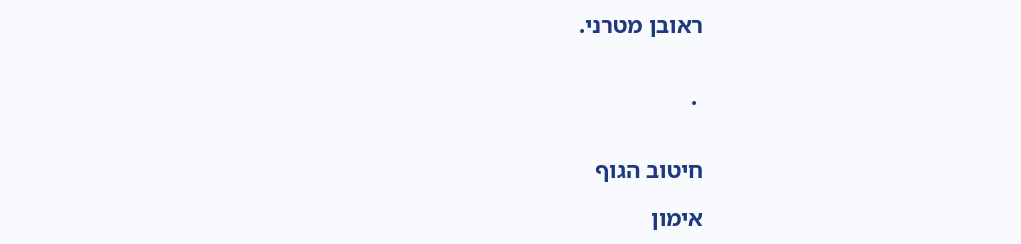ראובן מטרני.


 .


חיטוב הגוף

אימון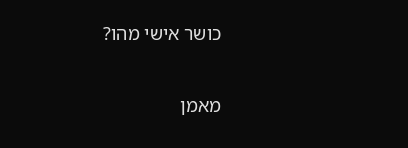כושר אישי מהו?

מאמן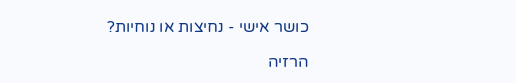כושר אישי - נחיצות או נוחיות?

הרזיה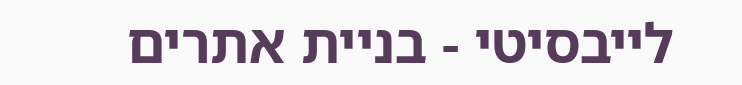לייבסיטי - בניית אתרים